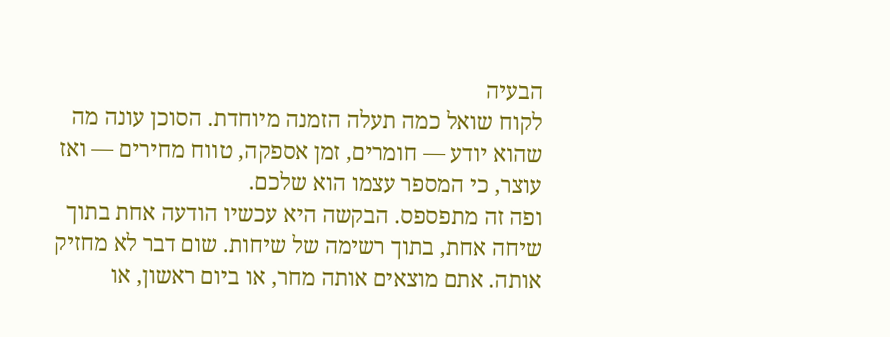הבעיה
לקוח שואל כמה תעלה הזמנה מיוחדת. הסוכן עונה מה שהוא יודע — חומרים, זמן אספקה, טווח מחירים — ואז עוצר, כי המספר עצמו הוא שלכם.
ופה זה מתפספס. הבקשה היא עכשיו הודעה אחת בתוך שיחה אחת, בתוך רשימה של שיחות. שום דבר לא מחזיק אותה. אתם מוצאים אותה מחר, או ביום ראשון, או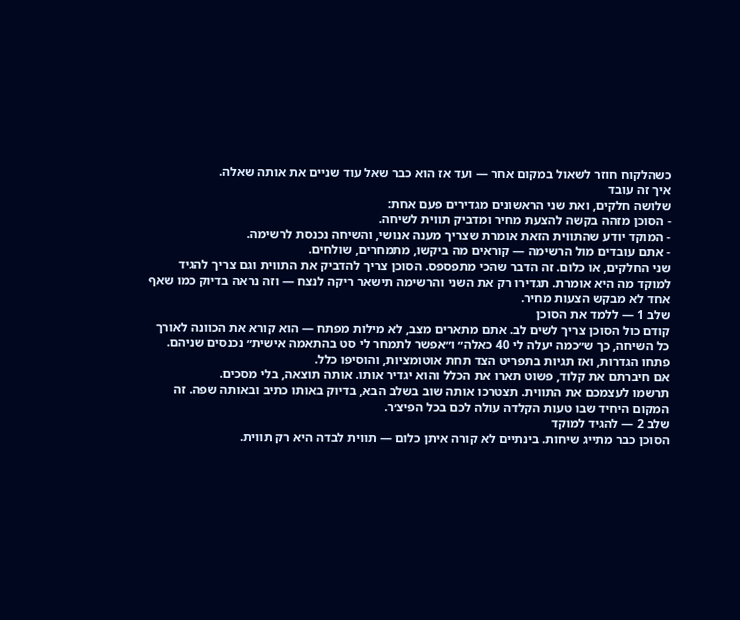כשהלקוח חוזר לשאול במקום אחר — ועד אז הוא כבר שאל עוד שניים את אותה שאלה.
איך זה עובד
שלושה חלקים, ואת שני הראשונים מגדירים פעם אחת:
- הסוכן מזהה בקשה להצעת מחיר ומדביק תווית לשיחה.
- המוקד יודע שהתווית הזאת אומרת שצריך מענה אנושי, והשיחה נכנסת לרשימה.
- אתם עובדים מול הרשימה — קוראים מה ביקשו, מתמחרים, שולחים.
שני החלקים, או כלום. זה הדבר שהכי מתפספס. הסוכן צריך להדביק את התווית וגם צריך להגיד למוקד מה היא אומרת. תגדירו רק את השני והרשימה תישאר ריקה לנצח — וזה נראה בדיוק כמו שאף אחד לא מבקש הצעות מחיר.
שלב 1 — ללמד את הסוכן
קודם כול הסוכן צריך לשים לב. אתם מתארים מצב, לא מילות מפתח — הוא קורא את הכוונה לאורך כל השיחה, כך ש״כמה יעלה לי 40 כאלה״ ו״אפשר לתמחר לי סט בהתאמה אישית״ נכנסים שניהם.
פתחו הגדרות, ואז תגיות בתפריט הצד תחת אוטומציות, והוסיפו כלל.
אם חיברתם את קלוד, פשוט תארו את הכלל והוא יגדיר אותו. אותה תוצאה, בלי מסכים.
תרשמו לעצמכם את התווית. תצטרכו אותה שוב בשלב הבא, בדיוק באותו כתיב ובאותה שפה. זה המקום היחיד שבו טעות הקלדה עולה לכם בכל הפיצ׳ר.
שלב 2 — להגיד למוקד
הסוכן כבר מתייג שיחות. בינתיים לא קורה איתן כלום — תווית לבדה היא רק תווית.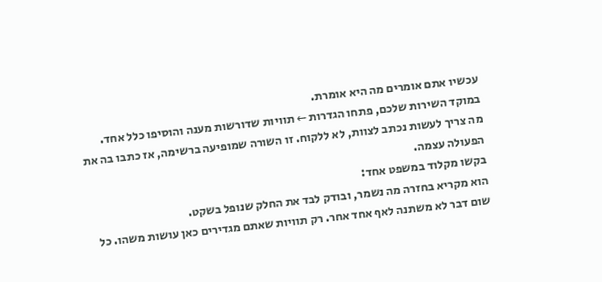עכשיו אתם אומרים מה היא אומרת.
במוקד השירות שלכם, פתחו הגדרות ← תוויות שדורשות מענה והוסיפו כלל אחד.
מה צריך לעשות נכתב לצוות, לא ללקוח. זו השורה שמופיעה ברשימה, אז כתבו בה את הפעולה עצמה.
בקשו מקלוד במשפט אחד:
הוא מקריא בחזרה מה נשמר, ובודק לבד את החלק שנופל בשקט.
שום דבר לא משתנה לאף אחד אחר. רק תוויות שאתם מגדירים כאן עושות משהו. כל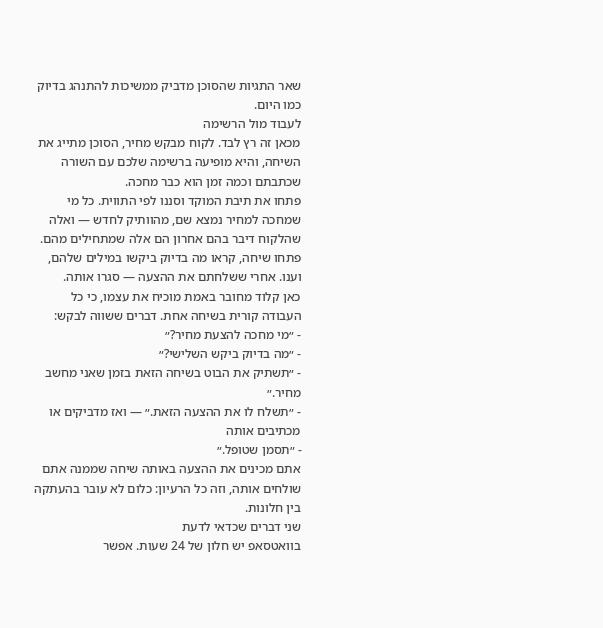שאר התגיות שהסוכן מדביק ממשיכות להתנהג בדיוק כמו היום.
לעבוד מול הרשימה
מכאן זה רץ לבד. לקוח מבקש מחיר, הסוכן מתייג את השיחה, והיא מופיעה ברשימה שלכם עם השורה שכתבתם וכמה זמן הוא כבר מחכה.
פתחו את תיבת המוקד וסננו לפי התווית. כל מי שמחכה למחיר נמצא שם, מהוותיק לחדש — ואלה שהלקוח דיבר בהם אחרון הם אלה שמתחילים מהם.
פתחו שיחה, קראו מה בדיוק ביקשו במילים שלהם, וענו. אחרי ששלחתם את ההצעה — סגרו אותה.
כאן קלוד מחובר באמת מוכיח את עצמו, כי כל העבודה קורית בשיחה אחת. דברים ששווה לבקש:
- ״מי מחכה להצעת מחיר?״
- ״מה בדיוק ביקש השלישי?״
- ״תשתיק את הבוט בשיחה הזאת בזמן שאני מחשב מחיר.״
- ״תשלח לו את ההצעה הזאת.״ — ואז מדביקים או מכתיבים אותה
- ״תסמן שטופל.״
אתם מכינים את ההצעה באותה שיחה שממנה אתם שולחים אותה, וזה כל הרעיון: כלום לא עובר בהעתקה בין חלונות.
שני דברים שכדאי לדעת
בוואטסאפ יש חלון של 24 שעות. אפשר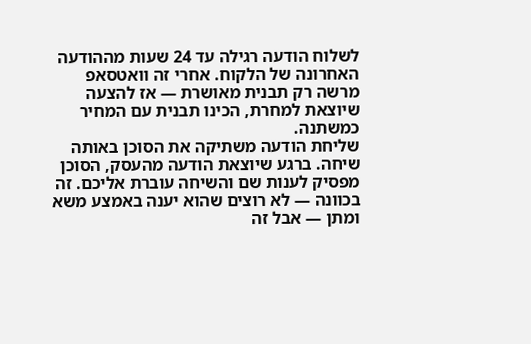לשלוח הודעה רגילה עד 24 שעות מההודעה האחרונה של הלקוח. אחרי זה וואטסאפ מרשה רק תבנית מאושרת — אז להצעה שיוצאת למחרת, הכינו תבנית עם המחיר כמשתנה.
שליחת הודעה משתיקה את הסוכן באותה שיחה. ברגע שיוצאת הודעה מהעסק, הסוכן מפסיק לענות שם והשיחה עוברת אליכם. זה בכוונה — לא רוצים שהוא יענה באמצע משא ומתן — אבל זה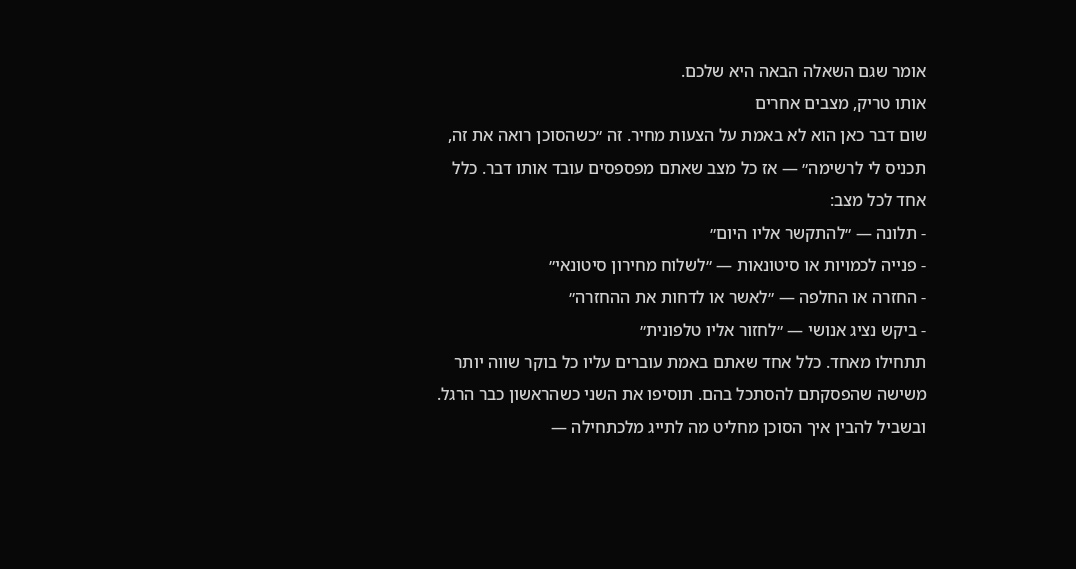אומר שגם השאלה הבאה היא שלכם.
אותו טריק, מצבים אחרים
שום דבר כאן הוא לא באמת על הצעות מחיר. זה ״כשהסוכן רואה את זה, תכניס לי לרשימה״ — אז כל מצב שאתם מפספסים עובד אותו דבר. כלל אחד לכל מצב:
- תלונה — ״להתקשר אליו היום״
- פנייה לכמויות או סיטונאות — ״לשלוח מחירון סיטונאי״
- החזרה או החלפה — ״לאשר או לדחות את ההחזרה״
- ביקש נציג אנושי — ״לחזור אליו טלפונית״
תתחילו מאחד. כלל אחד שאתם באמת עוברים עליו כל בוקר שווה יותר משישה שהפסקתם להסתכל בהם. תוסיפו את השני כשהראשון כבר הרגל. ובשביל להבין איך הסוכן מחליט מה לתייג מלכתחילה —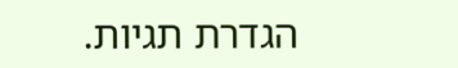הגדרת תגיות.